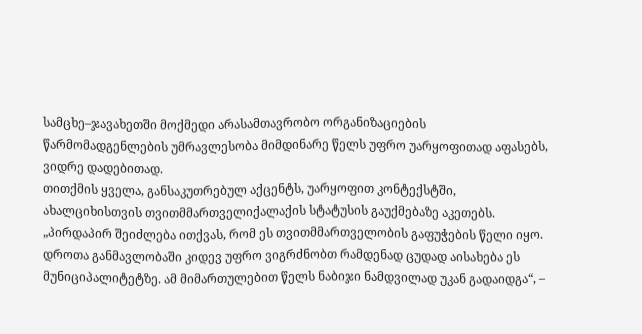სამცხე–ჯავახეთში მოქმედი არასამთავრობო ორგანიზაციების წარმომადგენლების უმრავლესობა მიმდინარე წელს უფრო უარყოფითად აფასებს, ვიდრე დადებითად.
თითქმის ყველა, განსაკუთრებულ აქცენტს, უარყოფით კონტექსტში, ახალციხისთვის თვითმმართველიქალაქის სტატუსის გაუქმებაზე აკეთებს.
„პირდაპირ შეიძლება ითქვას, რომ ეს თვითმმართველობის გაფუჭების წელი იყო. დროთა განმავლობაში კიდევ უფრო ვიგრძნობთ რამდენად ცუდად აისახება ეს მუნიციპალიტეტზე. ამ მიმართულებით წელს ნაბიჯი ნამდვილად უკან გადაიდგა“, –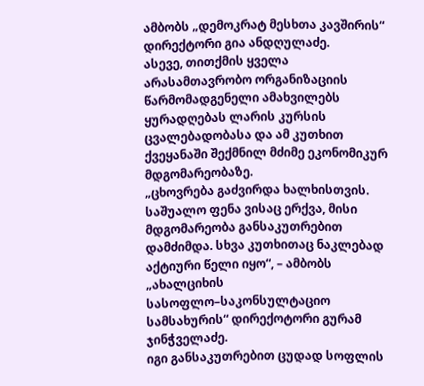ამბობს „დემოკრატ მესხთა კავშირის“ დირექტორი გია ანდღულაძე.
ასევე, თითქმის ყველა არასამთავრობო ორგანიზაციის წარმომადგენელი ამახვილებს ყურადღებას ლარის კურსის ცვალებადობასა და ამ კუთხით ქვეყანაში შექმნილ მძიმე ეკონომიკურ მდგომარეობაზე.
„ცხოვრება გაძვირდა ხალხისთვის. საშუალო ფენა ვისაც ერქვა, მისი მდგომარეობა განსაკუთრებით დამძიმდა. სხვა კუთხითაც ნაკლებად აქტიური წელი იყო“, – ამბობს „ახალციხის სასოფლო–საკონსულტაციო სამსახურის“ დირექოტორი გურამ ჯინჭველაძე.
იგი განსაკუთრებით ცუდად სოფლის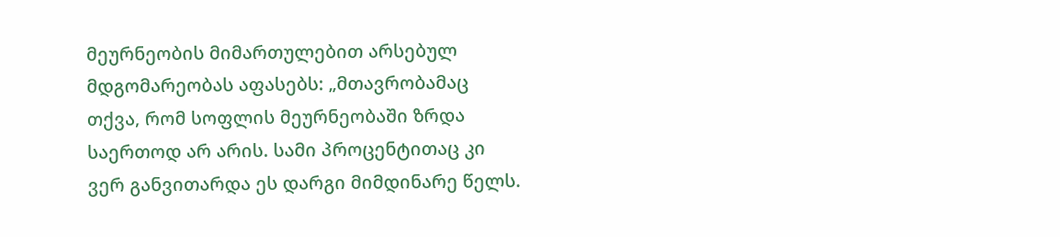მეურნეობის მიმართულებით არსებულ მდგომარეობას აფასებს: „მთავრობამაც თქვა, რომ სოფლის მეურნეობაში ზრდა საერთოდ არ არის. სამი პროცენტითაც კი ვერ განვითარდა ეს დარგი მიმდინარე წელს.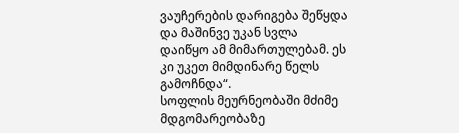ვაუჩერების დარიგება შეწყდა და მაშინვე უკან სვლა დაიწყო ამ მიმართულებამ. ეს კი უკეთ მიმდინარე წელს გამოჩნდა“.
სოფლის მეურნეობაში მძიმე მდგომარეობაზე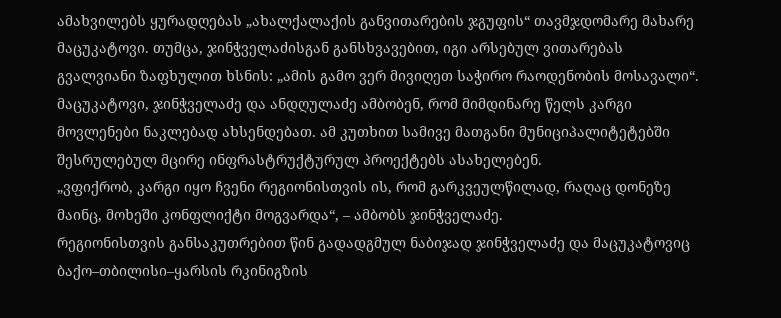ამახვილებს ყურადღებას „ახალქალაქის განვითარების ჯგუფის“ თავმჯდომარე მახარე მაცუკატოვი. თუმცა, ჯინჭველაძისგან განსხვავებით, იგი არსებულ ვითარებას გვალვიანი ზაფხულით ხსნის: „ამის გამო ვერ მივიღეთ საჭირო რაოდენობის მოსავალი“.
მაცუკატოვი, ჯინჭველაძე და ანდღულაძე ამბობენ, რომ მიმდინარე წელს კარგი მოვლენები ნაკლებად ახსენდებათ. ამ კუთხით სამივე მათგანი მუნიციპალიტეტებში შესრულებულ მცირე ინფრასტრუქტურულ პროექტებს ასახელებენ.
„ვფიქრობ, კარგი იყო ჩვენი რეგიონისთვის ის, რომ გარკვეულწილად, რაღაც დონეზე მაინც, მოხეში კონფლიქტი მოგვარდა“, – ამბობს ჯინჭველაძე.
რეგიონისთვის განსაკუთრებით წინ გადადგმულ ნაბიჯად ჯინჭველაძე და მაცუკატოვიც ბაქო–თბილისი–ყარსის რკინიგზის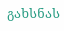გახსნას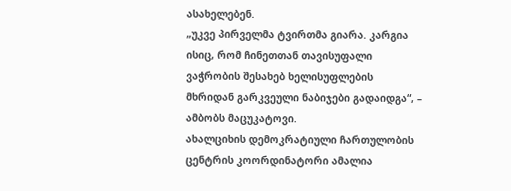ასახელებენ.
„უკვე პირველმა ტვირთმა გიარა. კარგია ისიც, რომ ჩინეთთან თავისუფალი ვაჭრობის შესახებ ხელისუფლების მხრიდან გარკვეული ნაბიჯები გადაიდგა“, – ამბობს მაცუკატოვი.
ახალციხის დემოკრატიული ჩართულობის ცენტრის კოორდინატორი ამალია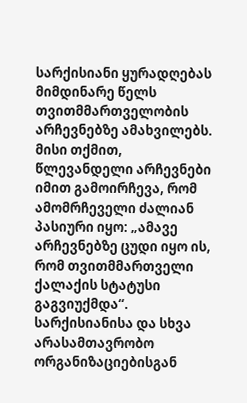სარქისიანი ყურადღებას მიმდინარე წელს თვითმმართველობის არჩევნებზე ამახვილებს. მისი თქმით, წლევანდელი არჩევნები იმით გამოირჩევა, რომ ამომრჩეველი ძალიან პასიური იყო: „ამავე არჩევნებზე ცუდი იყო ის, რომ თვითმმართველი ქალაქის სტატუსი გაგვიუქმდა“.
სარქისიანისა და სხვა არასამთავრობო ორგანიზაციებისგან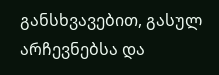განსხვავებით, გასულ არჩევნებსა და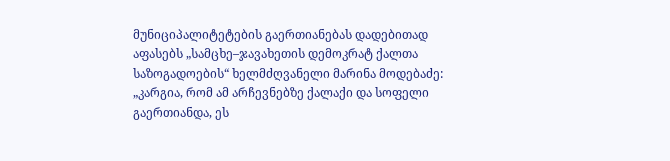მუნიციპალიტეტების გაერთიანებას დადებითად აფასებს „სამცხე–ჯავახეთის დემოკრატ ქალთა საზოგადოების“ ხელმძღვანელი მარინა მოდებაძე: „კარგია, რომ ამ არჩევნებზე ქალაქი და სოფელი გაერთიანდა, ეს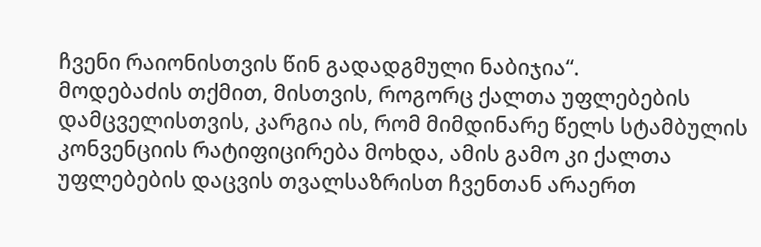ჩვენი რაიონისთვის წინ გადადგმული ნაბიჯია“.
მოდებაძის თქმით, მისთვის, როგორც ქალთა უფლებების დამცველისთვის, კარგია ის, რომ მიმდინარე წელს სტამბულის კონვენციის რატიფიცირება მოხდა, ამის გამო კი ქალთა უფლებების დაცვის თვალსაზრისთ ჩვენთან არაერთ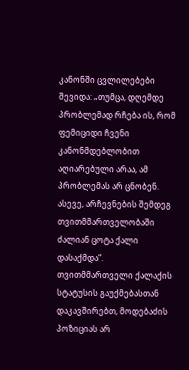კანონში ცვლილებები შევიდა: „თუმცა, დღემდე პრობლემად რჩება ის, რომ ფემიციდი ჩვენი კანონმდებლობით აღიარებული არაა, ამ პრობლემას არ ცნობენ. ასევე, არჩევნების შემდეგ თვითმმართველობაში ძალიან ცოტა ქალი დასაქმდა“.
თვითმმართველი ქალაქის სტატუსის გაუქმებასთან დაკავშირებთ, მოდებაძის პოზიციას არ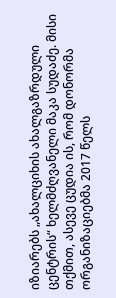იზიარებს „ახალციხის ახალგაზრდული ცენტრის“ ხელმძღვანელი მაკა სუდაძე. მისი თქმით, ასევე ცუდია ის, რომ დონორმა ორგანიზაციებმა 2017 წელს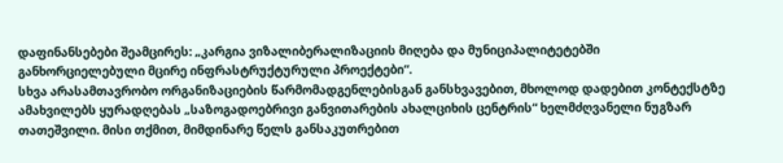დაფინანსებები შეამცირეს: „კარგია ვიზალიბერალიზაციის მიღება და მუნიციპალიტეტებში განხორციელებული მცირე ინფრასტრუქტურული პროექტები“.
სხვა არასამთავრობო ორგანიზაციების წარმომადგენლებისგან განსხვავებით, მხოლოდ დადებით კონტექსტზე ამახვილებს ყურადღებას „საზოგადოებრივი განვითარების ახალციხის ცენტრის“ ხელმძღვანელი ნუგზარ თათეშვილი. მისი თქმით, მიმდინარე წელს განსაკუთრებით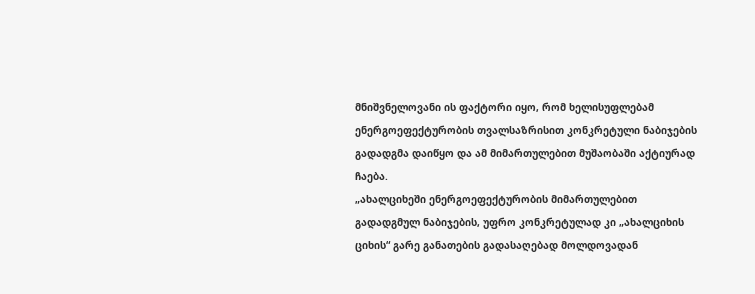მნიშვნელოვანი ის ფაქტორი იყო, რომ ხელისუფლებამ ენერგოეფექტურობის თვალსაზრისით კონკრეტული ნაბიჯების გადადგმა დაიწყო და ამ მიმართულებით მუშაობაში აქტიურად ჩაება.
„ახალციხეში ენერგოეფექტურობის მიმართულებით გადადგმულ ნაბიჯების, უფრო კონკრეტულად კი „ახალციხის ციხის“ გარე განათების გადასაღებად მოლდოვადან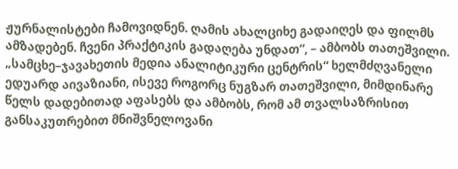ჟურნალისტები ჩამოვიდნენ. ღამის ახალციხე გადაიღეს და ფილმს ამზადებენ. ჩვენი პრაქტიკის გადაღება უნდათ“, – ამბობს თათეშვილი.
„სამცხე–ჯავახეთის მედია ანალიტიკური ცენტრის“ ხელმძღვანელი ედუარდ აივაზიანი, ისევე როგორც ნუგზარ თათეშვილი, მიმდინარე წელს დადებითად აფასებს და ამბობს, რომ ამ თვალსაზრისით განსაკუთრებით მნიშვნელოვანი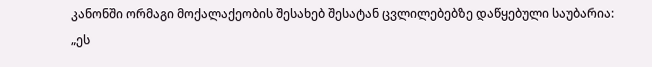კანონში ორმაგი მოქალაქეობის შესახებ შესატან ცვლილებებზე დაწყებული საუბარია: „ეს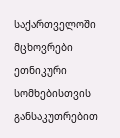საქართველოში მცხოვრები ეთნიკური სომხებისთვის განსაკუთრებით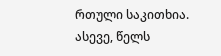რთული საკითხია. ასევე, წელს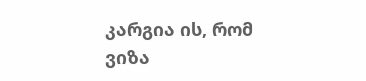კარგია ის, რომ ვიზა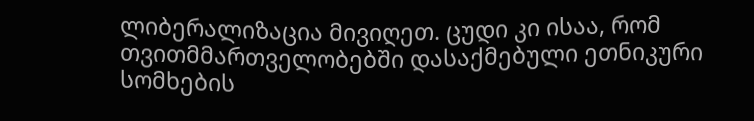ლიბერალიზაცია მივიღეთ. ცუდი კი ისაა, რომ თვითმმართველობებში დასაქმებული ეთნიკური სომხების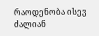რაოდენობა ისევ ძალიან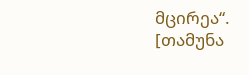მცირეა“.
[თამუნა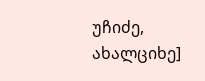უჩიძე, ახალციხე]